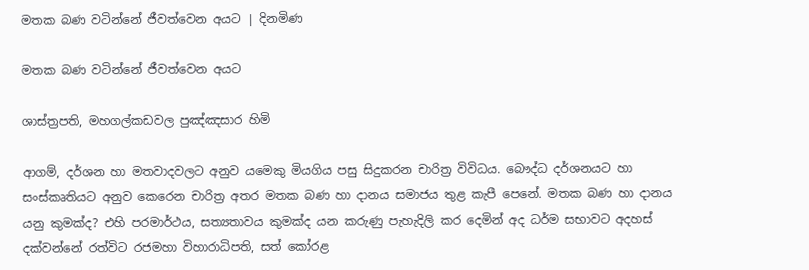මතක බණ වටින්නේ ජීවත්වෙන අයට | දිනමිණ

මතක බණ වටින්නේ ජීවත්වෙන අයට

ශාස්ත්‍රපති, මහගල්කඩවල පුඤ්ඤසාර හිමි

ආගම්, දර්ශන හා මතවාදවලට අනුව යමෙකු මියගිය පසු සිදුකරන චාරිත්‍ර විවිධය. බෞද්ධ දර්ශනයට හා සංස්කෘතියට අනුව කෙරෙන චාරිත්‍ර අතර මතක බණ හා දානය සමාජය තුළ කැපී පෙනේ. මතක බණ හා දානය යනු කුමක්ද? එහි පරමාර්ථය, සත්‍යතාවය කුමක්ද යන කරුණු පැහැදිලි කර දෙමින් අද ධර්ම සභාවට අදහස් දක්වන්නේ රත්විට රජමහා විහාරාධිපති, සත් කෝරළ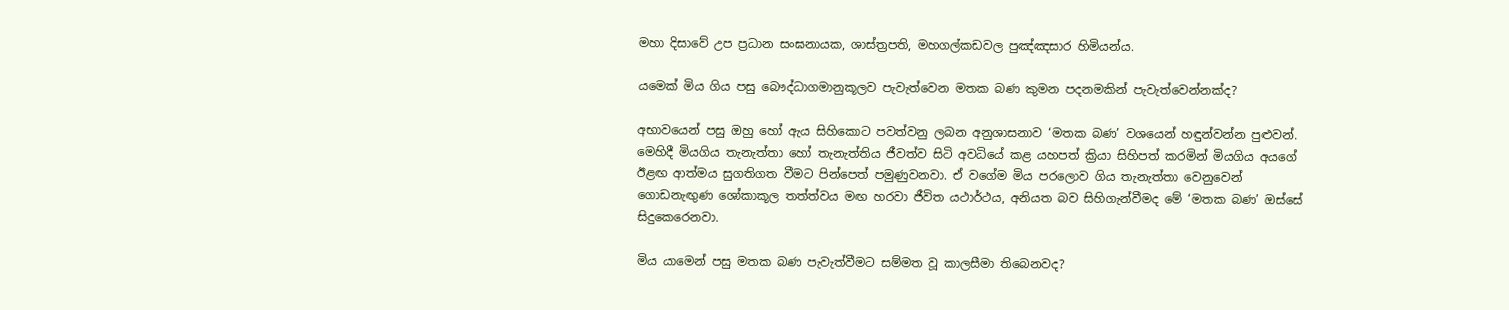මහා දිසාවේ උප ප්‍රධාන සංඝනායක, ශාස්ත්‍රපති, මහගල්කඩවල පුඤ්ඤසාර හිමියන්ය.

යමෙක් මිය ගිය පසු බෞද්ධාගමානුකූලව පැවැත්වෙන මතක බණ කුමන පදනමකින් පැවැත්වෙන්නක්ද?

අභාවයෙන් පසු ඔහු හෝ ඇය සිහිකොට පවත්වනු ලබන අනුශාසනාව ‘මතක බණ’ වශයෙන් හඳුන්වන්න පුළුවන්. මෙහිදී මියගිය තැනැත්තා හෝ තැනැත්තිය ජීවත්ව සිටි අවධියේ කළ යහපත් ක්‍රියා සිහිපත් කරමින් මියගිය අයගේ ඊළඟ ආත්මය සුගතිගත වීමට පින්පෙත් පමුණුවනවා. ඒ වගේම මිය පරලොව ගිය තැනැත්තා වෙනුවෙන් ගොඩනැඟුණ ශෝකාකූල තත්ත්වය මඟ හරවා ජීවිත යථාර්ථය, අනියත බව සිහිගැන්වීමද මේ ‘මතක බණ’ ඔස්සේ සිදුකෙරෙනවා.

මිය යාමෙන් පසු මතක බණ පැවැත්වීමට සම්මත වූ කාලසීමා තිබෙනවද?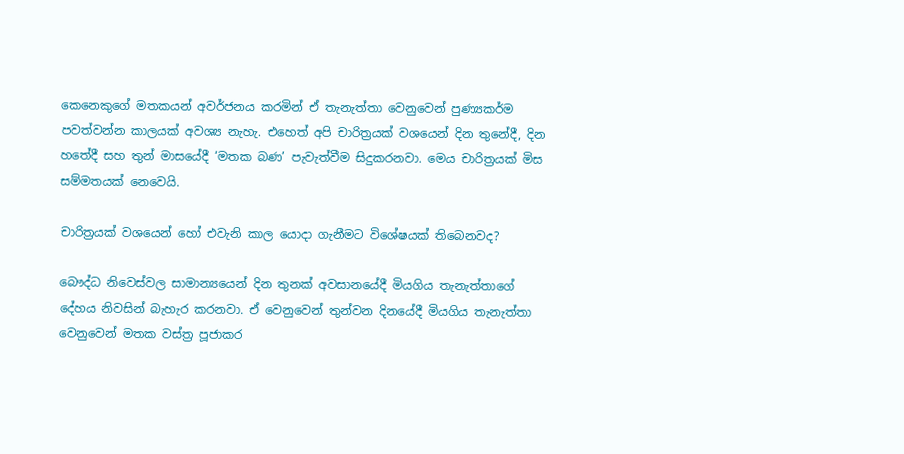කෙනෙකුගේ මතකයන් අවර්ජනය කරමින් ඒ තැනැත්තා වෙනුවෙන් පුණ්‍යකර්ම පවත්වන්න කාලයක් අවශ්‍ය නැහැ. එහෙත් අපි චාරිත්‍රයක් වශයෙන් දින තුනේදී, දින හතේදී සහ තුන් මාසයේදී ‘මතක බණ’ පැවැත්වීම සිදුකරනවා. මෙය චාරිත්‍රයක් මිස සම්මතයක් නෙවෙයි.

චාරිත්‍රයක් වශයෙන් හෝ එවැනි කාල යොදා ගැනීමට විශේෂයක් තිබෙනවද?

බෞද්ධ නිවෙස්වල සාමාන්‍යයෙන් දින තුනක් අවසානයේදී මියගිය තැනැත්තාගේ දේහය නිවසින් බැහැර කරනවා. ඒ වෙනුවෙන් තුන්වන දිනයේදී මියගිය තැනැත්තා වෙනුවෙන් මතක වස්‍ත්‍ර පූජාකර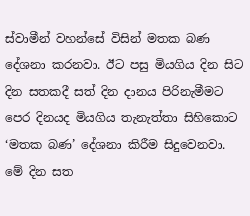ස්වාමීන් වහන්සේ විසින් මතක බණ දේශනා කරනවා. ඊට පසු මියගිය දින සිට දින සතකදී සත් දින දානය පිරිනැමීමට පෙර දිනයද මියගිය තැනැත්තා සිහිකොට ‘මතක බණ’ දේශනා කිරීම සිදුවෙනවා. මේ දින සත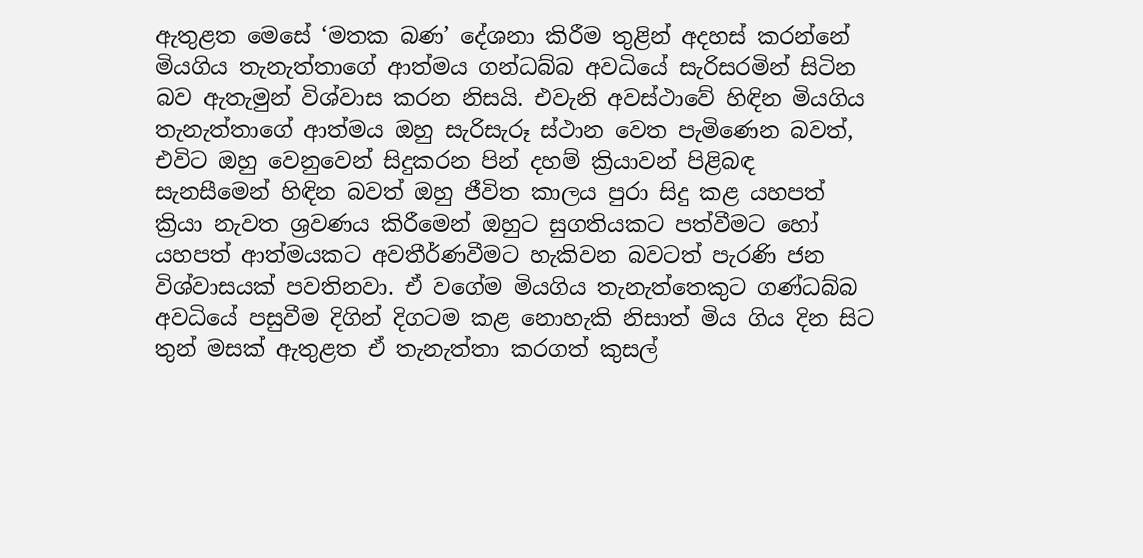ඇතුළත මෙසේ ‘මතක බණ’ දේශනා කිරීම තුළින් අදහස් කරන්නේ මියගිය තැනැත්තාගේ ආත්මය ගන්ධබ්බ අවධියේ සැරිසරමින් සිටින බව ඇතැමුන් විශ්වාස කරන නිසයි. එවැනි අවස්ථාවේ හිඳින මියගිය තැනැත්තාගේ ආත්මය ඔහු සැරිසැරූ ස්ථාන වෙත පැමිණෙන බවත්, එවිට ඔහු වෙනුවෙන් සිදුකරන පින් දහම් ක්‍රියාවන් පිළිබඳ සැනසීමෙන් හිඳින බවත් ඔහු ජීවිත කාලය පුරා සිදු කළ යහපත් ක්‍රියා නැවත ශ්‍රවණය කිරීමෙන් ඔහුට සුගතියකට පත්වීමට හෝ යහපත් ආත්මයකට අවතීර්ණවීමට හැකිවන බවටත් පැරණි ජන විශ්වාසයක් පවතිනවා. ඒ වගේම මියගිය තැනැත්තෙකුට ගණ්ධබ්බ අවධියේ පසුවීම දිගින් දිගටම කළ නොහැකි නිසාත් මිය ගිය දින සිට තුන් මසක් ඇතුළත ඒ තැනැත්තා කරගත් කුසල්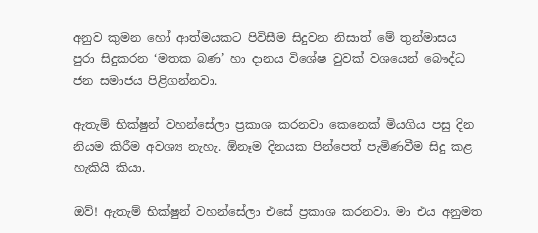අනුව කුමන හෝ ආත්මයකට පිවිසීම සිදුවන නිසාත් මේ තුන්මාසය පුරා සිදුකරන ‘මතක බණ’ හා දානය විශේෂ වුවක් වශයෙන් බෞද්ධ ජන සමාජය පිළිගන්නවා.

ඇතැම් භික්ෂුන් වහන්සේලා ප්‍රකාශ කරනවා කෙනෙක් මියගිය පසු දින නියම කිරීම අවශ්‍ය නැහැ. ඕනෑම දිනයක පින්පෙත් පැමිණවීම සිදු කළ හැකියි කියා.

ඔව්! ඇතැම් භික්ෂුන් වහන්සේලා එසේ ප්‍රකාශ කරනවා. මා එය අනුමත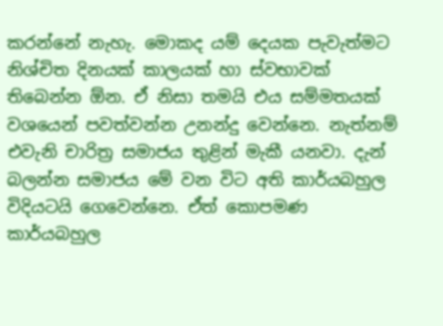කරන්නේ නැහැ. මොකද යම් දෙයක පැවැත්මට නිශ්චිත දිනයක් කාලයක් හා ස්වභාවක් තිබෙන්න ඕන. ඒ නිසා තමයි එය සම්මතයක් වශයෙන් පවත්වන්න උනන්දු වෙන්නෙ. නැත්නම් එවැනි චාරිත්‍ර සමාජය තුළින් මැකී යනවා. දැන් බලන්න සමාජය මේ වන විට අති කාර්යබහුල විදියටයි ගෙවෙන්නෙ. ඒත් කොපමණ කාර්යබහුල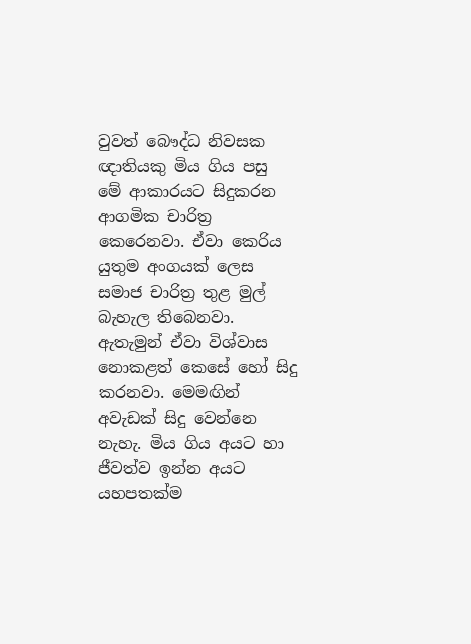වුවත් බෞද්ධ නිවසක ඥාතියකු මිය ගිය පසු මේ ආකාරයට සිදුකරන ආගමික චාරිත්‍ර කෙරෙනවා. ඒවා කෙරිය යුතුම අංගයක් ලෙස සමාජ චාරිත්‍ර තුළ මුල් බැහැල තිබෙනවා. ඇතැමුන් ඒවා විශ්වාස නොකළත් කෙසේ හෝ සිදු කරනවා. මෙමඟින් අවැඩක් සිදු වෙන්නෙ නැහැ. මිය ගිය අයට හා ජීවත්ව ඉන්න අයට යහපතක්ම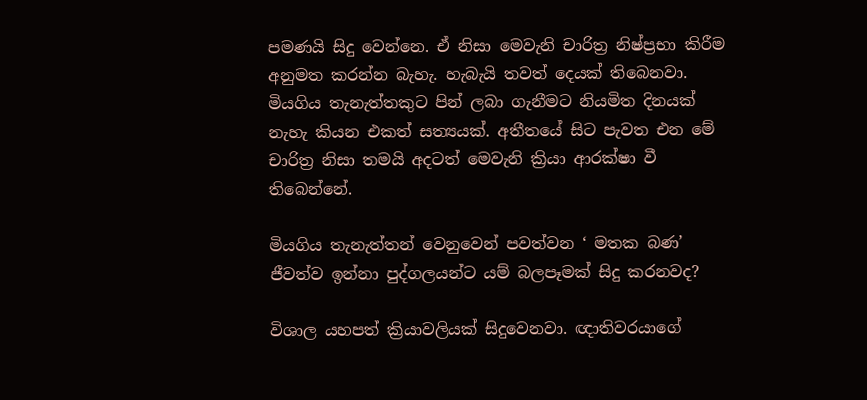පමණයි සිදු වෙන්නෙ. ඒ නිසා මෙවැනි චාරිත්‍ර නිෂ්ප්‍රභා කිරීම අනුමත කරන්න බැහැ. හැබැයි තවත් දෙයක් තිබෙනවා. මියගිය තැනැත්තකුට පින් ලබා ගැනීමට නියමිත දිනයක් නැහැ කියන එකත් සත්‍යයක්. අතීතයේ සිට පැවත එන මේ චාරිත්‍ර නිසා තමයි අදටත් මෙවැනි ක්‍රියා ආරක්ෂා වී තිබෙන්නේ.

මියගිය තැනැත්තන් වෙනුවෙන් පවත්වන ‘ මතක බණ’ ජීවත්ව ඉන්නා පුද්ගලයන්ට යම් බලපෑමක් සිදු කරනවද?

විශාල යහපත් ක්‍රියාවලියක් සිදුවෙනවා. ඥාතිවරයාගේ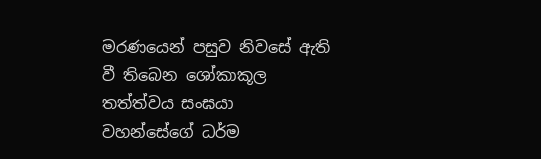මරණයෙන් පසුව නිවසේ ඇති වී තිබෙන ශෝකාකූල තත්ත්වය සංඝයා වහන්සේගේ ධර්ම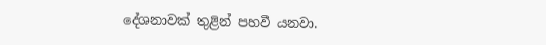දේශනාවක් තුළින් පහවී යනවා.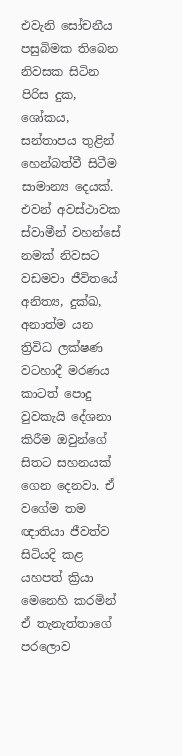එවැනි සෝචනීය පසුබිමක තිබෙන නිවසක සිටින පිරිස දුක, ශෝකය, සන්තාපය තුළින් හෙන්බත්වී සිටීම සාමාන්‍ය දෙයක්. එවන් අවස්ථාවක ස්වාමීන් වහන්සේ නමක් නිවසට වඩමවා ජීවිතයේ අනිත්‍ය, දුක්ඛ, අනාත්ම යන ත්‍රිවිධ ලක්ෂණ වටහාදී මරණය කාටත් පොදු වුවකැයි දේශනා කිරීම ඔවුන්ගේ සිතට සහනයක් ගෙන දෙනවා. ඒ වගේම තම ඥාතියා ජීවත්ව සිටියදි කළ යහපත් ක්‍රියා මෙනෙහි කරමින් ඒ තැනැත්තාගේ පරලොව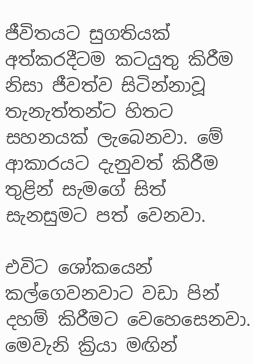ජීවිතයට සුගතියක් අත්කරදීටම කටයුතු කිරීම නිසා ජීවත්ව සිටින්නාවූ තැනැත්තන්ට හිතට සහනයක් ලැබෙනවා. මේ ආකාරයට දැනුවත් කිරීම තුළින් සැමගේ සිත් සැනසුමට පත් වෙනවා.

එවිට ශෝකයෙන් කල්ගෙවනවාට වඩා පින් දහම් කිරීමට වෙහෙසෙනවා. මෙවැනි ක්‍රියා මඟින්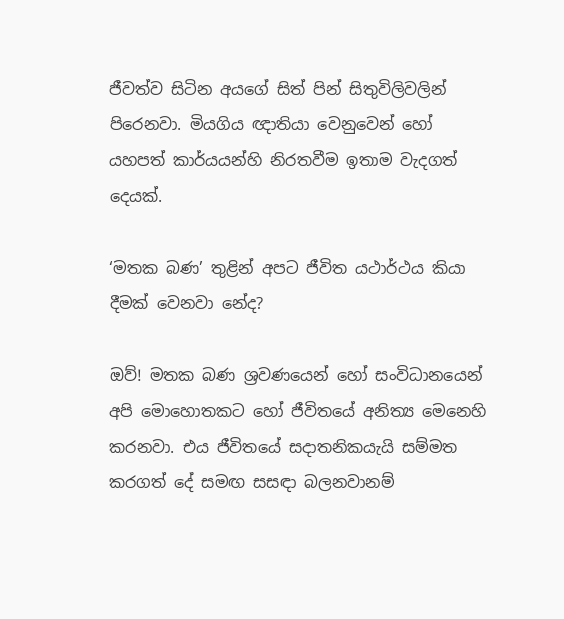ජීවත්ව සිටින අයගේ සිත් පින් සිතුවිලිවලින් පිරෙනවා. මියගිය ඥාතියා වෙනුවෙන් හෝ යහපත් කාර්යයන්හි නිරතවීම ඉතාම වැදගත් දෙයක්.

‘මතක බණ’ තුළින් අපට ජීවිත යථාර්ථය කියා දීමක් වෙනවා නේද?

ඔව්! මතක බණ ශ්‍රවණයෙන් හෝ සංවිධානයෙන් අපි මොහොතකට හෝ ජීවිතයේ අනිත්‍ය මෙනෙහි කරනවා. එය ජීවිතයේ සදාතනිකයැයි සම්මත කරගත් දේ සමඟ සසඳා බලනවානම්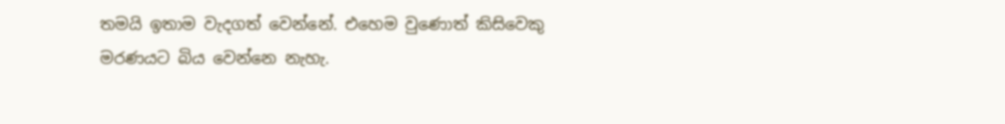තමයි ඉතාම වැදගත් වෙන්නේ. එහෙම වුණොත් කිසිවෙකු මරණයට බිය වෙන්නෙ නැහැ.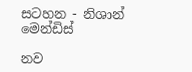සටහන - නිශාන් මෙන්ඩිස්

නව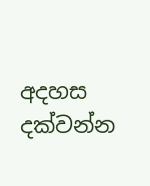අදහස දක්වන්න